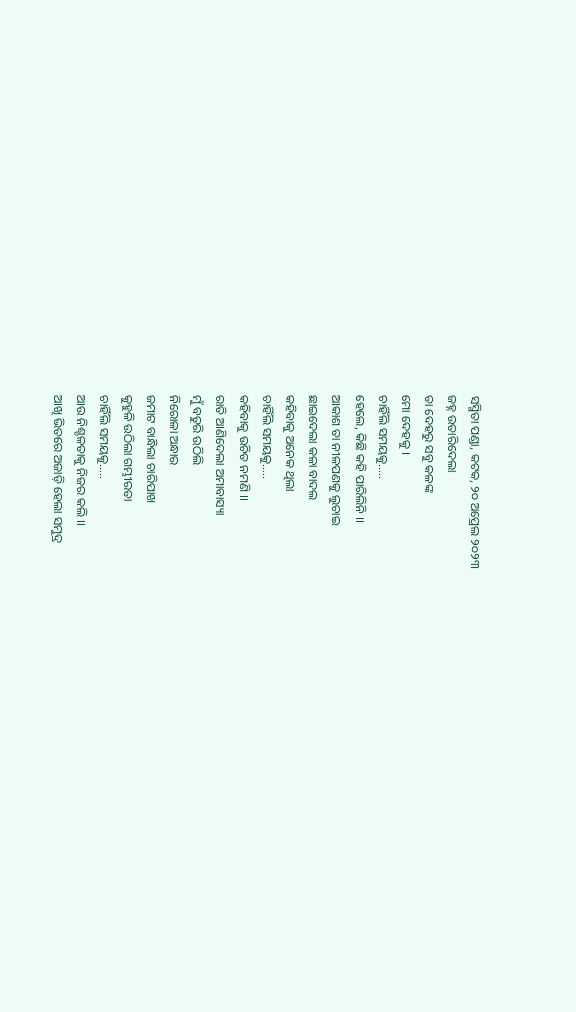ସସ୍ମିତା ପଣ୍ଡା, କଟକ, ୨୦ ଅପ୍ରେଲ ୨୦୨୩
ଜହ୍ନ ଉତାରିଦେଲା
ତା ଦେହରୁ ସବୁ କଳଙ୍କ
ମୋ ଦେହକୁ ।
ଚାହିଁଲି ସମୟକୁ…..
ହେଲେ, କିଛି କହି ପାରିଲିନି ।।
ଆକାଶ ତା ନୀଳପଣକୁ ଲୁଚାଇ
ଛାଇଦେଲା କଳା ବାଦଲ
କହିବାକୁ ଅନେକ ଥିଲା
ଚାହିଁଲି ସମୟକୁ…..
କହିବାକୁ ଉଚିତ ନମଣି ।।
ରାତି ଆଣିଦେଲା ଅମାବାସ୍ୟା
ମୁଁ ବତୁରି ଉଠିଲି
ନିରୋଳା ଅନ୍ଧାର
ଜମାଟ ବାନ୍ଧିଲା ଚାରିପାଖ
କୁହୁଳି ଉଠିଲା ଗମ୍ଭୀରତା
ଚାହିଁଲି ସମୟକୁ…..
ଆଉ ନିଶ୍ଚଳତାକୁ ନିଜର କଲି ।।
ଆଖି ଭିତରେ ଅଜାଡ଼ି ହେଲା ସମୁଦ୍ର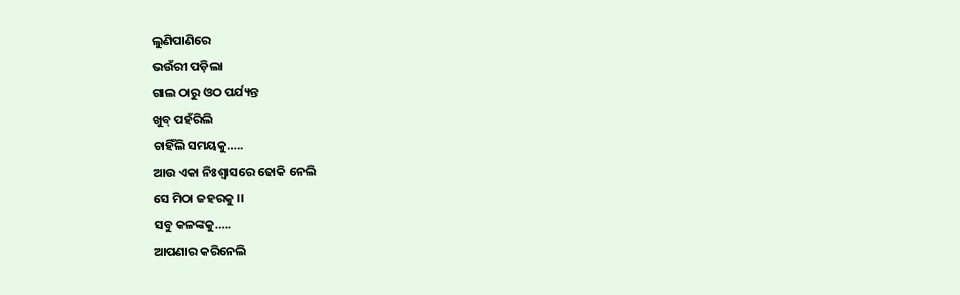ଲୁଣିପାଣିରେ
ଭଉଁରୀ ପଡ଼ିଲା
ଗାଲ ଠାରୁ ଓଠ ପର୍ଯ୍ୟନ୍ତ
ଖୁବ୍ ପହଁରିଲି
ଚାହିଁଲି ସମୟକୁ…..
ଆଉ ଏକା ନିଃଶ୍ବାସରେ ଢୋକି ନେଲି
ସେ ମିଠା ଜହରକୁ ।।
ସବୁ କଳଙ୍କକୁ…..
ଆପଣାର କରିନେଲି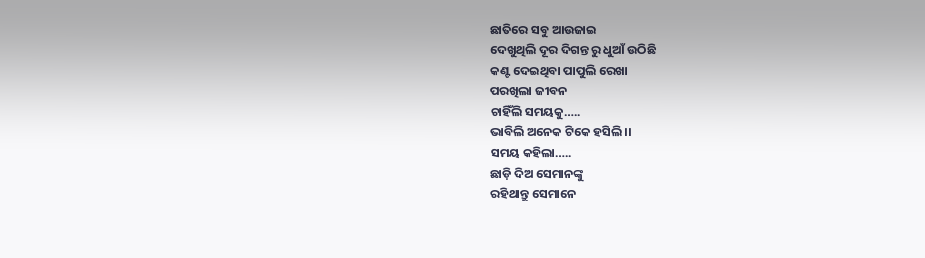ଛାତିରେ ସବୁ ଆଉଜାଇ
ଦେଖୁଥିଲି ଦୂର ଦିଗନ୍ତ ରୁ ଧୁଆଁ ଉଠିଛି
କଣ୍ଟ ଦେଇଥିବା ପାପୁଲି ରେଖା
ପରଖିଲା ଜୀବନ
ଚାହିଁଲି ସମୟକୁ…..
ଭାବିଲି ଅନେକ ଟିକେ ହସିଲି ।।
ସମୟ କହିଲା…..
ଛାଡ଼ି ଦିଅ ସେମାନଙ୍କୁ
ରହିଥାନ୍ତୁ ସେମାନେ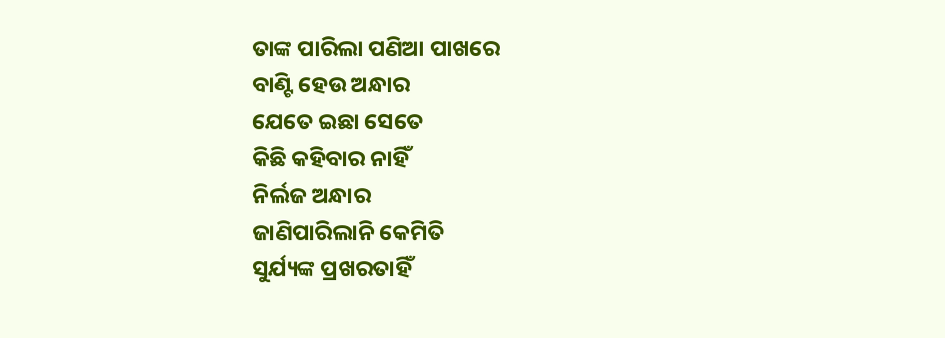ତାଙ୍କ ପାରିଲା ପଣିଆ ପାଖରେ
ବାଣ୍ଟି ହେଉ ଅନ୍ଧାର
ଯେତେ ଇଛା ସେତେ
କିଛି କହିବାର ନାହିଁ
ନିର୍ଲଜ ଅନ୍ଧାର
ଜାଣିପାରିଲାନି କେମିତି
ସୁର୍ଯ୍ୟଙ୍କ ପ୍ରଖରତାହିଁ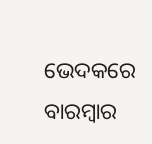ଭେଦକରେ ବାରମ୍ବାର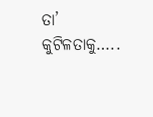ତା’ କୁଟିଳତାକୁ…..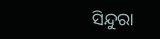ସିନ୍ଦୁରା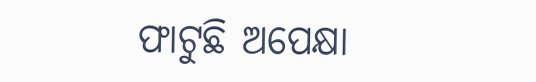ଫାଟୁଛି ଅପେକ୍ଷା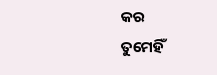କର
ତୁମେହିଁ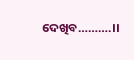ଦେଖିବ……….।।